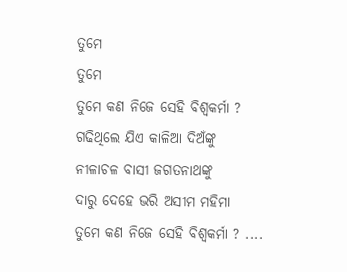ତୁମେ
ତୁମେ
ତୁମେ କଣ ନିଜେ ସେହି ବିଶ୍ବକର୍ମା ?
ଗଢିଥିଲେ ଯିଏ କାଳିଆ ଦିଅଁଙ୍କୁ
ନୀଳାଚଳ ବାସୀ ଜଗତନାଥଙ୍କୁ
ଦାରୁ ଦେହେ ଭରି ଅସୀମ ମହିମା
ତୁମେ କଣ ନିଜେ ସେହି ବିଶ୍ବକର୍ମା ? ....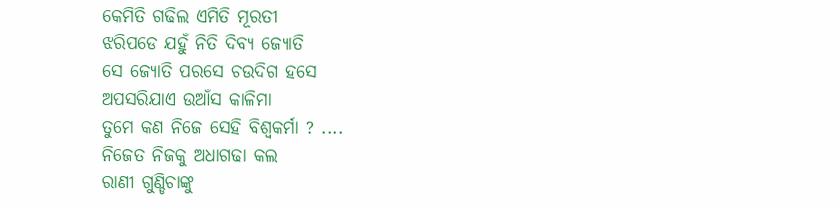କେମିତି ଗଢିଲ ଏମିତି ମୂରତୀ
ଝରିପଡେ ଯହୁଁ ନିତି ଦିବ୍ୟ ଜ୍ୟୋତି
ସେ ଜ୍ୟୋତି ପରସେ ଚଉଦିଗ ହସେ
ଅପସରିଯାଏ ଉଆଁସ କାଳିମା
ତୁମେ କଣ ନିଜେ ସେହି ବିଶ୍ବକର୍ମା ? ....
ନିଜେତ ନିଜକୁ ଅଧାଗଢା କଲ
ରାଣୀ ଗୁଣ୍ଡିଚାଙ୍କୁ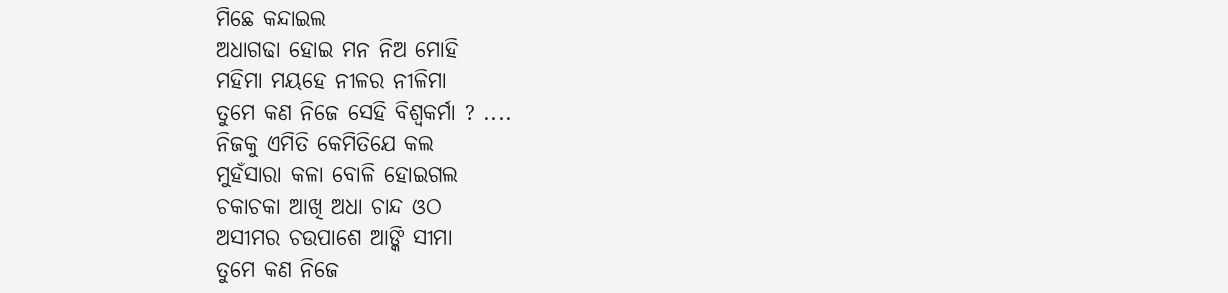ମିଛେ କନ୍ଦାଇଲ
ଅଧାଗଢା ହୋଇ ମନ ନିଅ ମୋହି
ମହିମା ମୟହେ ନୀଳର ନୀଳିମା
ତୁମେ କଣ ନିଜେ ସେହି ବିଶ୍ବକର୍ମା ? ....
ନିଜକୁ ଏମିତି କେମିତିଯେ କଲ
ମୁହଁସାରା କଳା ବୋଳି ହୋଇଗଲ
ଚକାଚକା ଆଖି ଅଧା ଚାନ୍ଦ ଓଠ
ଅସୀମର ଚଉପାଶେ ଆଙ୍କି ସୀମା
ତୁମେ କଣ ନିଜେ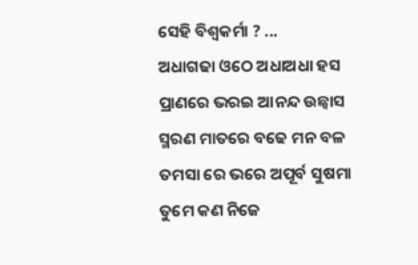ସେହି ବିଶ୍ବକର୍ମା ? ...
ଅଧାଗଢା ଓଠେ ଅଧାଅଧା ହସ
ପ୍ରାଣରେ ଭରଇ ଆନନ୍ଦ ଉଛ୍ବାସ
ସ୍ମରଣ ମାତରେ ବଢେ ମନ ବଳ
ତମସା ରେ ଭରେ ଅପୂର୍ବ ସୁଷମା
ତୁମେ କଣ ନିଜେ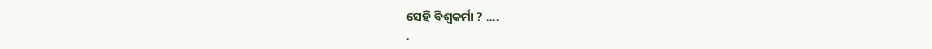ସେହି ବିଶ୍ବକର୍ମା ? ....
.